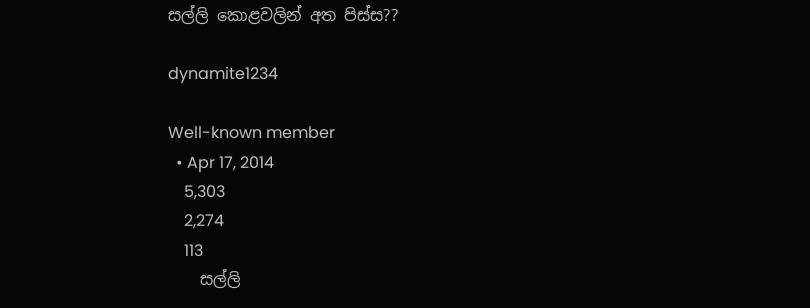සල්ලි කොළවලින් අත පිස්‌ස??

dynamite1234

Well-known member
  • Apr 17, 2014
    5,303
    2,274
    113
    සල්ලි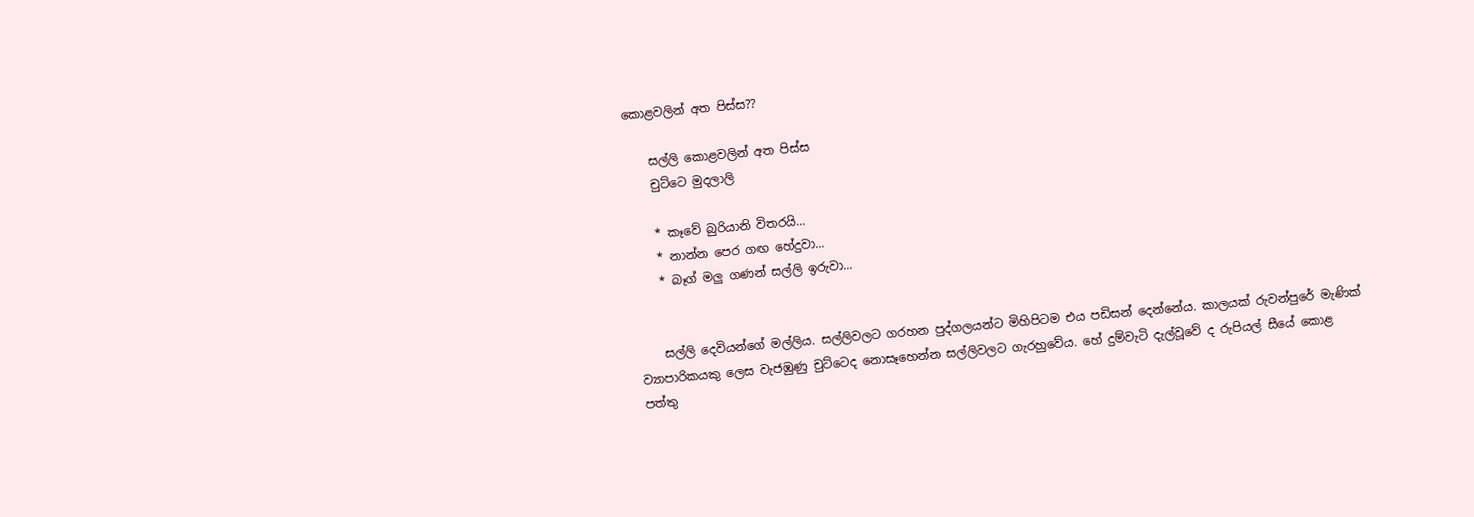කොළවලින් අත පිස්‌ස??

    සල්ලි කොළවලින් අත පිස්‌ස
    චුට්‌ටෙ මුදලාලි

    * කෑවේ බුරියානි විතරයි...
    * නාන්න පෙර ගඟ හේදුවා...
    * බෑග් මලු ගණන් සල්ලි ඉරුවා...


    සල්ලි දෙවියන්ගේ මල්ලිය. සල්ලිවලට ගරහන පුද්ගලයන්ට මිහිපිටම එය පඩිසන් දෙන්නේය. කාලයක්‌ රුවන්පුරේ මැණික්‌ ව්‍යාපාරිකයකු ලෙස වැජඹුණු චුට්‌ටෙද නොසෑහෙන්න සල්ලිවලට ගැරහුවේය. හේ දුම්වැටි දැල්වූවේ ද රුපියල් සීයේ කොළ පත්තු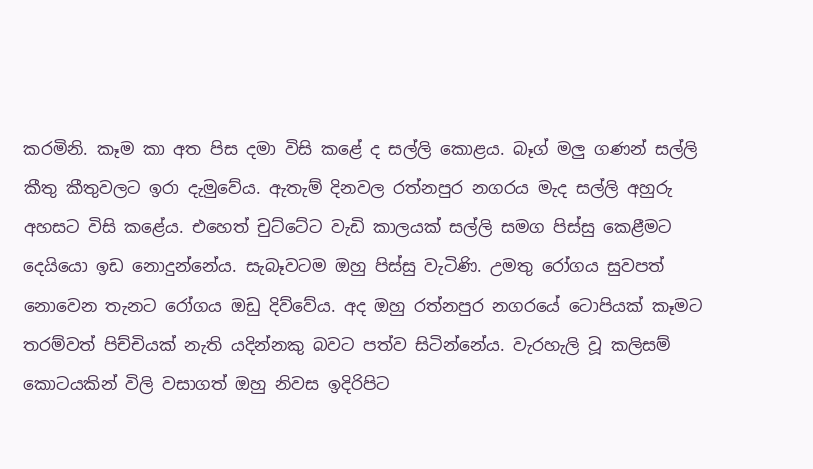කරමිනි. කෑම කා අත පිස දමා විසි කළේ ද සල්ලි කොළය. බෑග් මලු ගණන් සල්ලි කීතු කීතුවලට ඉරා දැමුවේය. ඇතැම් දිනවල රත්නපුර නගරය මැද සල්ලි අහුරු අහසට විසි කළේය. එහෙත් චුට්‌ටේට වැඩි කාලයක්‌ සල්ලි සමග පිස්‌සු කෙළීමට දෙයියො ඉඩ නොදුන්නේය. සැබෑවටම ඔහු පිස්‌සු වැටිණි. උමතු රෝගය සුවපත් නොවෙන තැනට රෝගය ඔඩු දිව්වේය. අද ඔහු රත්නපුර නගරයේ ටොපියක්‌ කෑමට තරම්වත් පිච්චියක්‌ නැති යදින්නකු බවට පත්ව සිටින්නේය. වැරහැලි වූ කලිසම් කොටයකින් විලි වසාගත් ඔහු නිවස ඉදිරිපිට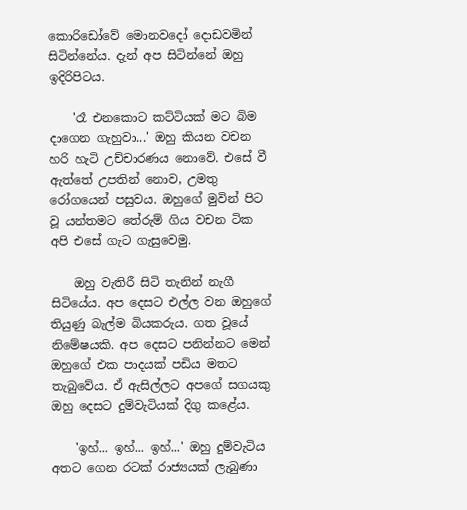කොරිඩෝවේ මොනවදෝ දොඩවමින් සිටින්නේය. දැන් අප සිටින්නේ ඔහු ඉදිරිපිටය.

    'රෑ එනකොට කට්‌ටියක්‌ මට බිම දාගෙන ගැහුවා...' ඔහු කියන වචන හරි හැටි උච්චාරණය නොවේ. එසේ වී ඇත්තේ උපතින් නොව, උමතු රෝගයෙන් පසුවය. ඔහුගේ මුවින් පිට වූ යන්තමට තේරුම් ගිය වචන ටික අපි එසේ ගැට ගැසුවෙමු.

    ඔහු වැතිරී සිටි තැනින් නැගී සිටියේය. අප දෙසට එල්ල වන ඔහුගේ තියුණු බැල්ම බියකරුය. ගත වූයේ නිමේෂයකි. අප දෙසට පනින්නට මෙන් ඔහුගේ එක පාදයක්‌ පඩිය මතට තැබුවේය. ඒ ඇසිල්ලට අපගේ සගයකු ඔහු දෙසට දුම්වැටියක්‌ දිගු කළේය.

    'ඉහ්... ඉහ්... ඉහ්...' ඔහු දුම්වැටිය අතට ගෙන රටක්‌ රාජ්‍යයක්‌ ලැබුණා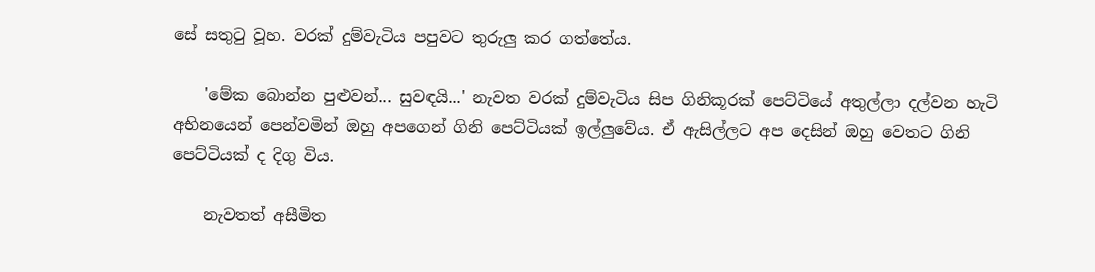සේ සතුටු වූහ. වරක්‌ දුම්වැටිය පපුවට තුරුලු කර ගත්තේය.

    'මේක බොන්න පුළුවන්... සුවඳයි...' නැවත වරක්‌ දුම්වැටිය සිප ගිනිකූරක්‌ පෙට්‌ටියේ අතුල්ලා දල්වන හැටි අභිනයෙන් පෙන්වමින් ඔහු අපගෙන් ගිනි පෙට්‌ටියක්‌ ඉල්ලුවේය. ඒ ඇසිල්ලට අප දෙසින් ඔහු වෙතට ගිනි පෙට්‌ටියක්‌ ද දිගු විය.

    නැවතත් අසීමිත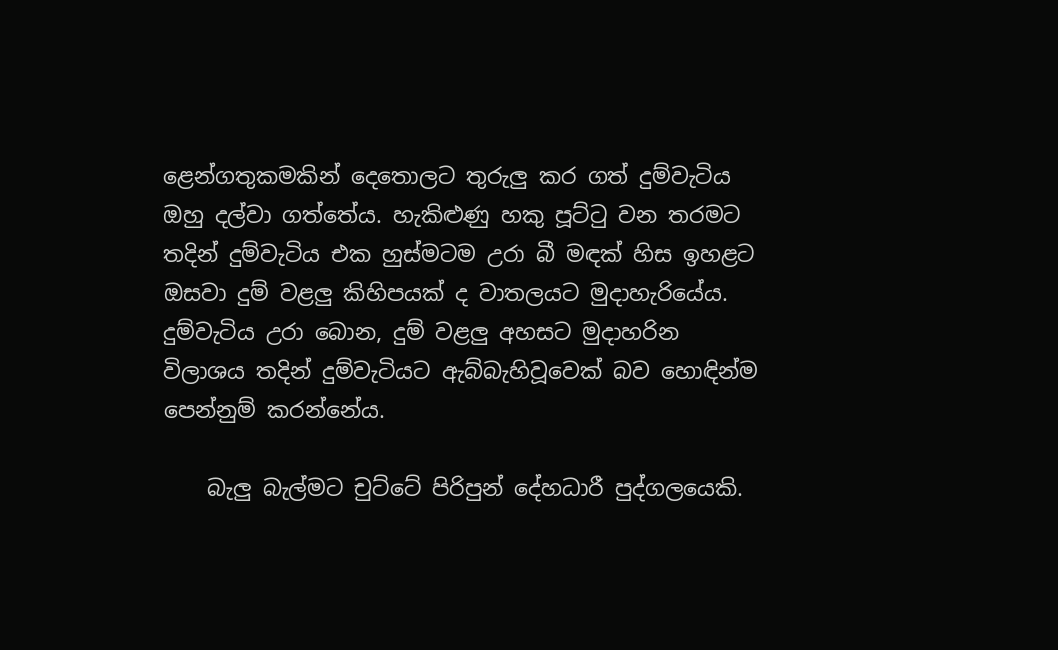ළෙන්ගතුකමකින් දෙතොලට තුරුලු කර ගත් දුම්වැටිය ඔහු දල්වා ගත්තේය. හැකිළුණු හකු පූට්‌ටු වන තරමට තදින් දුම්වැටිය එක හුස්‌මටම උරා බී මඳක්‌ හිස ඉහළට ඔසවා දුම් වළලු කිහිපයක්‌ ද වාතලයට මුදාහැරියේය. දුම්වැටිය උරා බොන, දුම් වළලු අහසට මුදාහරින විලාශය තදින් දුම්වැටියට ඇබ්බැහිවූවෙක්‌ බව හොඳින්ම පෙන්නුම් කරන්නේය.

    බැලු බැල්මට චුට්‌ටේ පිරිපුන් දේහධාරී පුද්ගලයෙකි.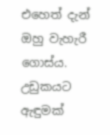එහෙත් දැන් ඔහු වැහැරී ගොස්‌ය. උඩුකයට ඇඳුමක්‌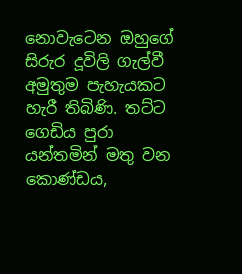නොවැටෙන ඔහුගේ සිරුර දූවිලි ගැල්වී අමුතුම පැහැයකට හැරී තිබිණි. තට්‌ට ගෙඩිය පුරා යන්තමින් මතු වන කොණ්‌ඩය,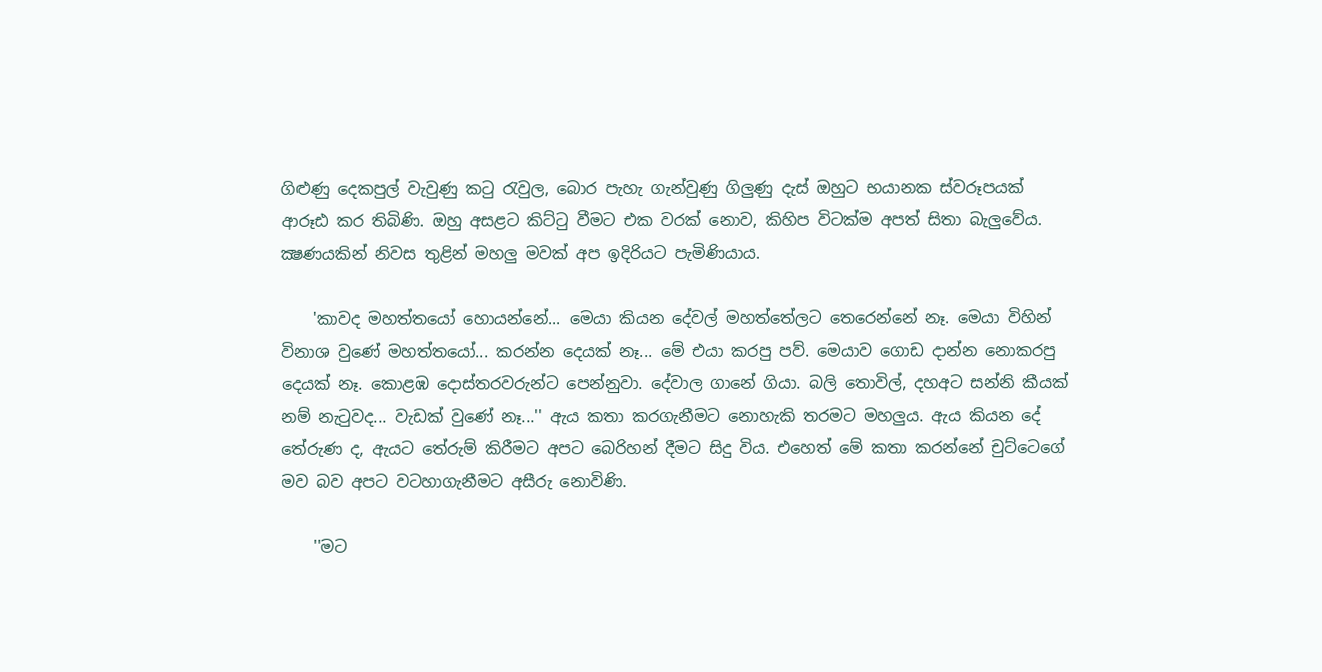ගිළුණු දෙකපුල් වැවුණු කටු රැවුල, බොර පැහැ ගැන්වුණු ගිලුණු දැස්‌ ඔහුට භයානක ස්‌වරූපයක්‌ ආරූඪ කර තිබිණි. ඔහු අසළට කිට්‌ටු වීමට එක වරක්‌ නොව, කිහිප විටක්‌ම අපත් සිතා බැලුවේය. ක්‍ෂණයකින් නිවස තුළින් මහලු මවක්‌ අප ඉදිරියට පැමිණියාය.

    'කාවද මහත්තයෝ හොයන්නේ... මෙයා කියන දේවල් මහත්තේලට තෙරෙන්නේ නෑ. මෙයා විහින් විනාශ වුණේ මහත්තයෝ... කරන්න දෙයක්‌ නෑ... මේ එයා කරපු පව්. මෙයාව ගොඩ දාන්න නොකරපු දෙයක්‌ නෑ. කොළඹ දොස්‌තරවරුන්ට පෙන්නුවා. දේවාල ගානේ ගියා. බලි තොවිල්, දහඅට සන්නි කීයක්‌ නම් නැටුවද... වැඩක්‌ වුණේ නෑ...'' ඇය කතා කරගැනීමට නොහැකි තරමට මහලුය. ඇය කියන දේ තේරුණ ද, ඇයට තේරුම් කිරීමට අපට බෙරිහන් දීමට සිදු විය. එහෙත් මේ කතා කරන්නේ චුට්‌ටෙගේ මව බව අපට වටහාගැනීමට අසීරු නොවිණි.

    ''මට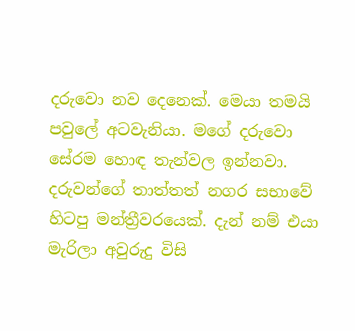දරුවො නව දෙනෙක්‌. මෙයා තමයි පවුලේ අටවැනියා. මගේ දරුවො සේරම හොඳ තැන්වල ඉන්නවා. දරුවන්ගේ තාත්තත් නගර සභාවේ හිටපු මන්ත්‍රීවරයෙක්‌. දැන් නම් එයා මැරිලා අවුරුදු විසි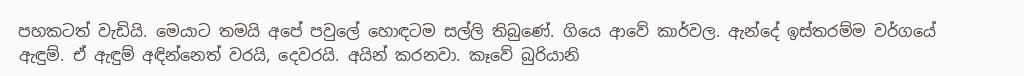පහකටත් වැඩියි. මෙයාට තමයි අපේ පවුලේ හොඳටම සල්ලි තිබුණේ. ගියෙ ආවේ කාර්වල. ඇන්දේ ඉස්‌තරම්ම වර්ගයේ ඇඳුම්. ඒ ඇඳුම් අඳින්නෙත් වරයි, දෙවරයි. අයින් කරනවා. කෑවේ බුරියානි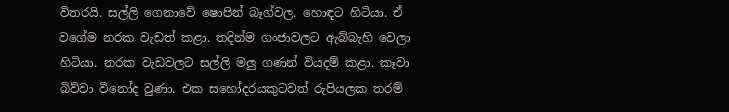විතරයි. සල්ලි ගෙනාවේ ෂොපින් බෑග්වල. හොඳට හිටියා. ඒ වගේම නරක වැඩත් කළා. තදින්ම ගංජාවලට ඇබ්බැහි වෙලා හිටියා. නරක වැඩවලට සල්ලි මලු ගණන් වියදම් කළා. කෑවා බිව්වා විනෝද වුණා. එක සහෝදරයකුටවත් රුපියලක තරම්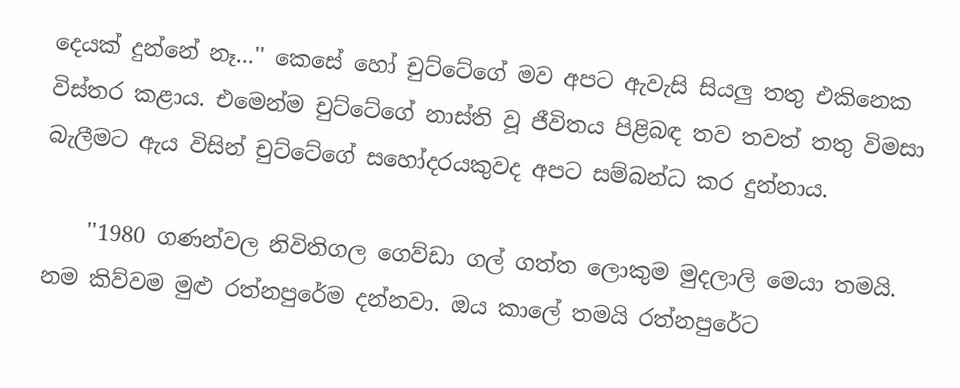දෙයක්‌ දුන්නේ නෑ...'' කෙසේ හෝ චුට්‌ටේගේ මව අපට ඇවැසි සියලු තතු එකිනෙක විස්‌තර කළාය. එමෙන්ම චුට්‌ටේගේ නාස්‌ති වූ ජීවිතය පිළිබඳ තව තවත් තතු විමසා බැලීමට ඇය විසින් චුට්‌ටේගේ සහෝදරයකුවද අපට සම්බන්ධ කර දුන්නාය.

    ''1980 ගණන්වල නිවිතිගල ගෙව්ඩා ගල් ගත්ත ලොකුම මුදලාලි මෙයා තමයි. නම කිව්වම මුළු රත්නපුරේම දන්නවා. ඔය කාලේ තමයි රත්නපුරේට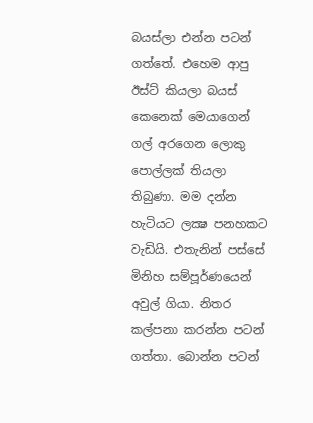බයස්‌ලා එන්න පටන් ගත්තේ. එහෙම ආපු ඊස්‌ට්‌ කියලා බයස්‌ කෙනෙක්‌ මෙයාගෙන් ගල් අරගෙන ලොකු පොල්ලක්‌ තියලා තිබුණා. මම දන්න හැටියට ලක්‍ෂ පනහකට වැඩියි. එතැනින් පස්‌සේ මිනිහ සම්පූර්ණයෙන් අවුල් ගියා. නිතර කල්පනා කරන්න පටන් ගත්තා. බොන්න පටන්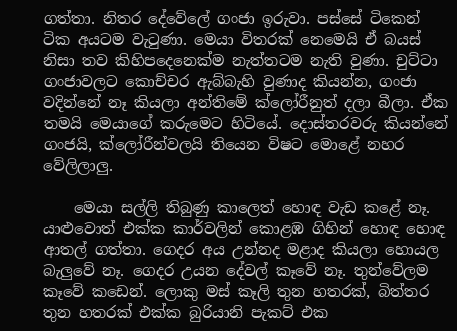ගත්තා. නිතර දේවේලේ ගංජා ඉරුවා. පස්‌සේ ටිකෙන් ටික අයටම වැටුණා. මෙයා විතරක්‌ නෙමෙයි ඒ බයස්‌ නිසා තව කිහිපදෙනෙක්‌ම නැත්තටම නැති වුණා. චුට්‌ටා ගංජාවලට කොච්චර ඇබ්බැහි වුණාද කියන්න, ගංජා වදින්නේ නෑ කියලා අන්තිමේ ක්‌ලෝරීනුත් දලා බීලා. ඒක තමයි මෙයාගේ කරුමෙට හිටියේ. දොස්‌තරවරු කියන්නේ ගංජයි, ක්‌ලෝරීන්වලයි තියෙන විෂට මොළේ නහර වේලිලාලු.

    මෙයා සල්ලි තිබුණු කාලෙත් හොඳ වැඩ කළේ නෑ. යාළුවොත් එක්‌ක කාර්වලින් කොළඹ ගිහින් හොඳ හොඳ ආතල් ගත්තා. ගෙදර අය උන්නද මළාද කියලා හොයල බැලුවේ නෑ. ගෙදර උයන දේවල් කෑවේ නෑ. තුන්වේලම කෑවේ කඩෙන්. ලොකු මස්‌ කෑලි තුන හතරක්‌, බිත්තර තුන හතරක්‌ එක්‌ක බුරියානි පැකට්‌ එක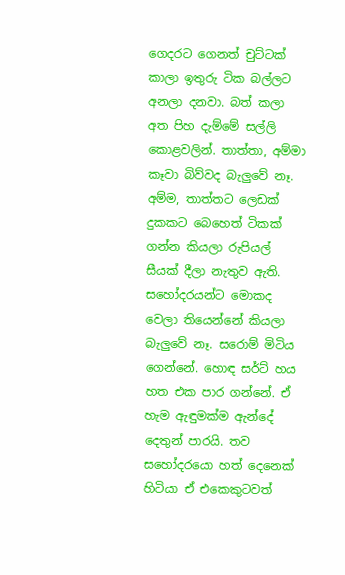ගෙදරට ගෙනත් චුට්‌ටක්‌ කාලා ඉතුරු ටික බල්ලට අනලා දනවා. බත් කලා අත පිහ දැම්මේ සල්ලි කොළවලින්. තාත්තා, අම්මා කෑවා බිව්වද බැලුවේ නෑ. අම්ම, තාත්තට ලෙඩක්‌ දුකකට බෙහෙත් ටිකක්‌ ගන්න කියලා රුපියල් සීයක්‌ දීලා නැතුව ඇති. සහෝදරයන්ට මොකද වෙලා තියෙන්නේ කියලා බැලුවේ නෑ. සරොම් මිටිය ගෙන්නේ. හොඳ සර්ට්‌ හය හත එක පාර ගන්නේ. ඒ හැම ඇඳුමක්‌ම ඇන්දේ දෙතුන් පාරයි. තව සහෝදරයො හත් දෙනෙක්‌ හිටියා ඒ එකෙකුටවත්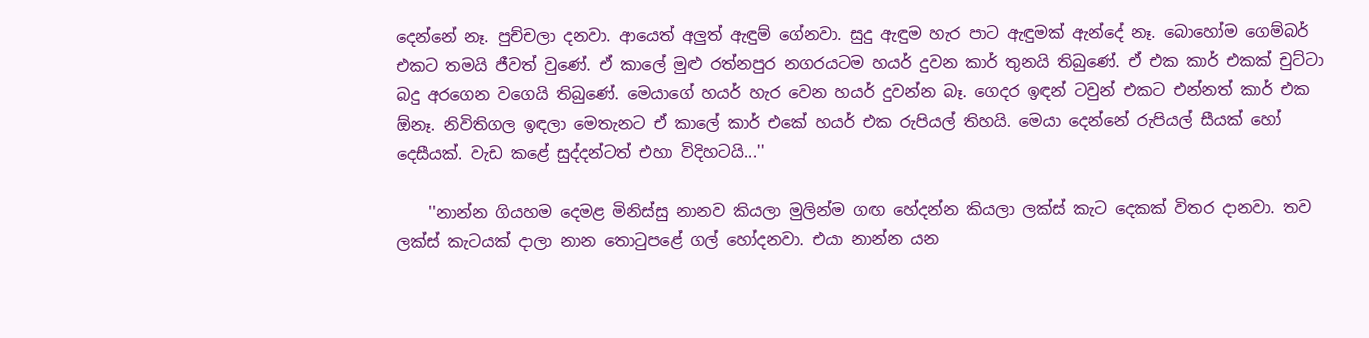දෙන්නේ නෑ. පුච්චලා දනවා. ආයෙත් අලුත් ඇඳුම් ගේනවා. සුදු ඇඳුම හැර පාට ඇඳුමක්‌ ඇන්දේ නෑ. බොහෝම ගෙම්බර් එකට තමයි ජීවත් වුණේ. ඒ කාලේ මුළු රත්නපුර නගරයටම හයර් දුවන කාර් තුනයි තිබුණේ. ඒ එක කාර් එකක්‌ චුට්‌ටා බදු අරගෙන වගෙයි තිබුණේ. මෙයාගේ හයර් හැර වෙන හයර් දුවන්න බෑ. ගෙදර ඉඳන් ටවුන් එකට එන්නත් කාර් එක ඕනෑ. නිවිතිගල ඉඳලා මෙතැනට ඒ කාලේ කාර් එකේ හයර් එක රුපියල් තිහයි. මෙයා දෙන්නේ රුපියල් සීයක්‌ හෝ දෙසීයක්‌. වැඩ කළේ සුද්දන්ටත් එහා විදිහටයි...''

    ''නාන්න ගියහම දෙමළ මිනිස්‌සු නානව කියලා මුලින්ම ගඟ හේදන්න කියලා ලක්‌ස්‌ කැට දෙකක්‌ විතර දානවා. තව ලක්‌ස්‌ කැටයක්‌ දාලා නාන තොටුපළේ ගල් හෝදනවා. එයා නාන්න යන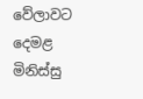වේලාවට දෙමළ මිනිස්‌සු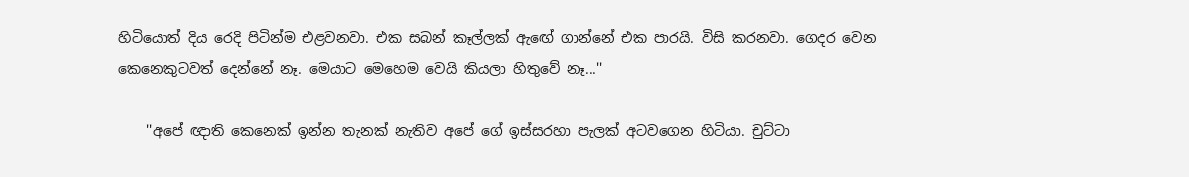හිටියොත් දිය රෙදි පිටින්ම එළවනවා. එක සබන් කෑල්ලක්‌ ඇඟේ ගාන්නේ එක පාරයි. විසි කරනවා. ගෙදර වෙන කෙනෙකුටවත් දෙන්නේ නෑ. මෙයාට මෙහෙම වෙයි කියලා හිතුවේ නෑ...''

    ''අපේ ඥාති කෙනෙක්‌ ඉන්න තැනක්‌ නැතිව අපේ ගේ ඉස්‌සරහා පැලක්‌ අටවගෙන හිටියා. චුට්‌ටා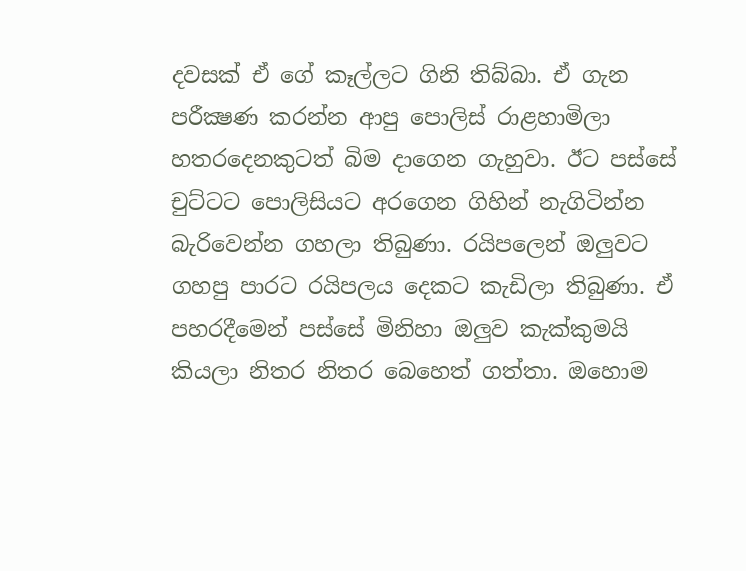දවසක්‌ ඒ ගේ කෑල්ලට ගිනි තිබ්බා. ඒ ගැන පරීක්‍ෂණ කරන්න ආපු පොලිස්‌ රාළහාමිලා හතරදෙනකුටත් බිම දාගෙන ගැහුවා. ඊට පස්‌සේ චුට්‌ටට පොලිසියට අරගෙන ගිහින් නැගිටින්න බැරිවෙන්න ගහලා තිබුණා. රයිපලෙන් ඔලුවට ගහපු පාරට රයිපලය දෙකට කැඩිලා තිබුණා. ඒ පහරදීමෙන් පස්‌සේ මිනිහා ඔලුව කැක්‌කුමයි කියලා නිතර නිතර බෙහෙත් ගත්තා. ඔහොම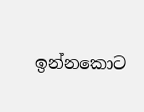ඉන්නකොට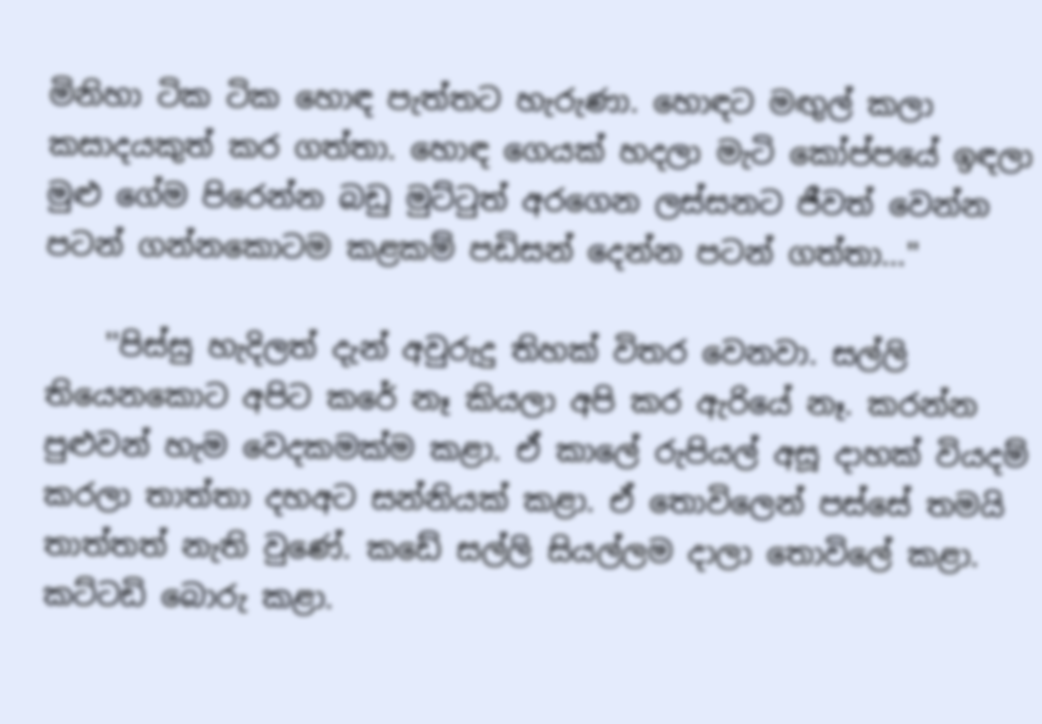මිනිහා ටික ටික හොඳ පැත්තට හැරුණා. හොඳට මඟුල් කලා කසාදයකුත් කර ගත්තා. හොඳ ගෙයක්‌ හදලා මැටි කෝප්පයේ ඉඳලා මුළු ගේම පිරෙන්න බඩු මුට්‌ටුත් අරගෙන ලස්‌සනට ජීවත් වෙන්න පටන් ගන්නකොටම කළකම් පඩිසන් දෙන්න පටන් ගත්තා...''

    ''පිස්‌සු හැදිලත් දැන් අවුරුදු තිහක්‌ විතර වෙනවා. සල්ලි තියෙනකොට අපිට කරේ නෑ කියලා අපි කර ඇරියේ නෑ. කරන්න පුළුවන් හැම වෙදකමක්‌ම කළා. ඒ කාලේ රුපියල් අසූ දාහක්‌ වියදම් කරලා තාත්තා දහඅට සන්නියක්‌ කළා. ඒ තොවිලෙන් පස්‌සේ තමයි තාත්තත් නැති වුණේ. කඩේ සල්ලි සියල්ලම දාලා තොවිලේ කළා. කට්‌ටඩි බොරු කළා.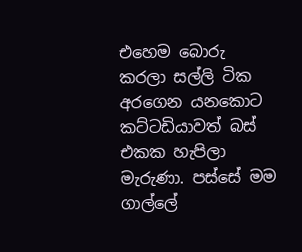එහෙම බොරු කරලා සල්ලි ටික අරගෙන යනකොට කට්‌ටඩියාවත් බස්‌ එකක හැපිලා මැරුණා. පස්‌සේ මම ගාල්ලේ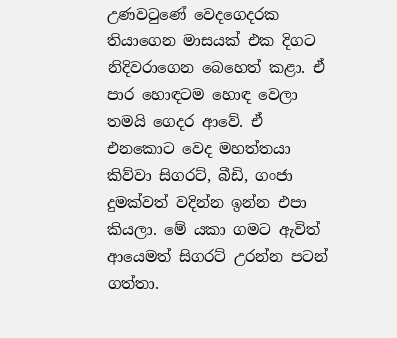උණවටුණේ වෙදගෙදරක තියාගෙන මාසයක්‌ එක දිගට නිදිවරාගෙන බෙහෙත් කළා. ඒ පාර හොඳටම හොඳ වෙලා තමයි ගෙදර ආවේ. ඒ එනකොට වෙද මහත්තයා කිව්වා සිගරට්‌, බීඩි, ගංජා දුමක්‌වත් වදින්න ඉන්න එපා කියලා. මේ යකා ගමට ඇවිත් ආයෙමත් සිගරට්‌ උරන්න පටන් ගත්තා.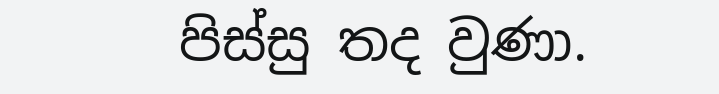පිස්‌සු තද වුණා.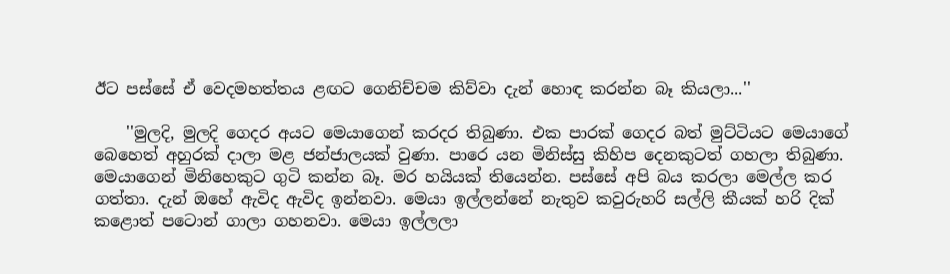ඊට පස්‌සේ ඒ වෙදමහත්තය ළඟට ගෙනිච්චම කිව්වා දැන් හොඳ කරන්න බෑ කියලා...''

    ''මුලදි, මුලදි ගෙදර අයට මෙයාගෙන් කරදර තිබුණා. එක පාරක්‌ ගෙදර බත් මුට්‌ටියට මෙයාගේ බෙහෙත් අහුරක්‌ දාලා මළ ජන්ජාලයක්‌ වුණා. පාරෙ යන මිනිස්‌සු කිහිප දෙනකුටත් ගහලා තිබුණා. මෙයාගෙන් මිනිහෙකුට ගුටි කන්න බෑ. මර හයියක්‌ තියෙන්න. පස්‌සේ අපි බය කරලා මෙල්ල කර ගත්තා. දැන් ඔහේ ඇවිද ඇවිද ඉන්නවා. මෙයා ඉල්ලන්නේ නැතුව කවුරුහරි සල්ලි කීයක්‌ හරි දික්‌ කළොත් පටොන් ගාලා ගහනවා. මෙයා ඉල්ලලා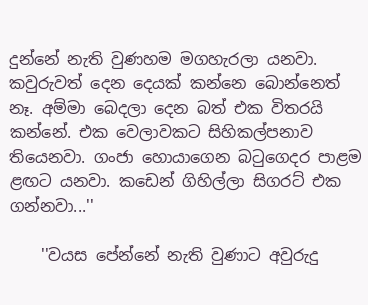දුන්නේ නැති වුණහම මගහැරලා යනවා. කවුරුවත් දෙන දෙයක්‌ කන්නෙ බොන්නෙත් නෑ. අම්මා බෙදලා දෙන බත් එක විතරයි කන්නේ. එක වෙලාවකට සිහිකල්පනාව තියෙනවා. ගංජා හොයාගෙන බටුගෙදර පාළම ළඟට යනවා. කඩෙන් ගිහිල්ලා සිගරට්‌ එක ගන්නවා...''

    ''වයස පේන්නේ නැති වුණාට අවුරුදු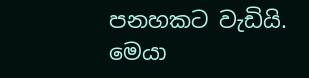පනහකට වැඩියි. මෙයා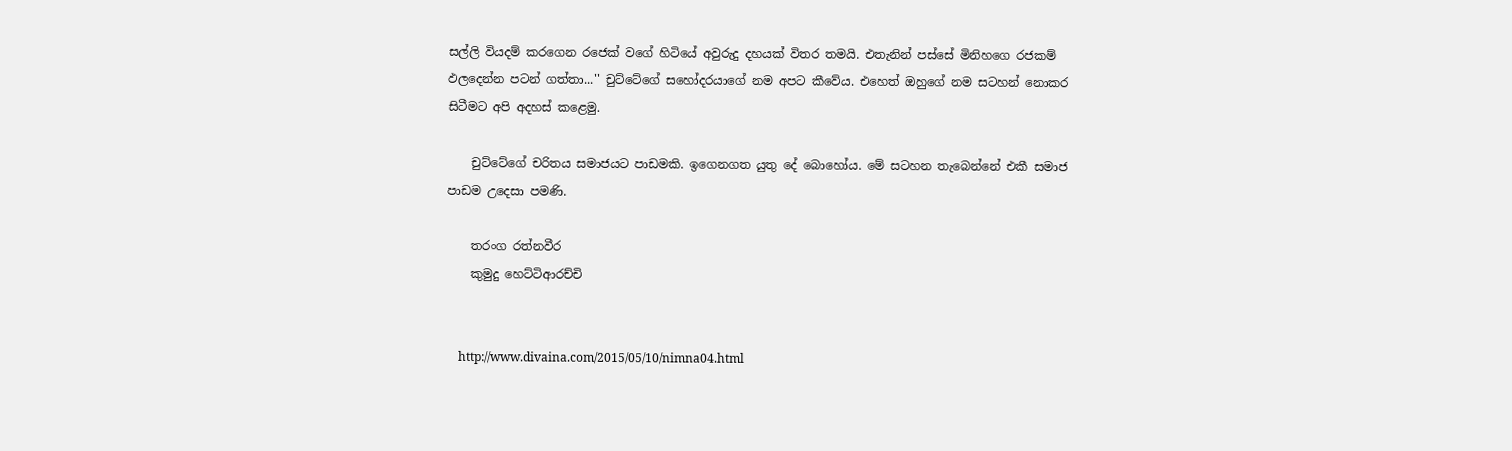සල්ලි වියදම් කරගෙන රජෙක්‌ වගේ හිටියේ අවුරුදු දහයක්‌ විතර තමයි. එතැනින් පස්‌සේ මිනිහගෙ රජකම් ඵලදෙන්න පටන් ගත්තා...'' චුට්‌ටේගේ සහෝදරයාගේ නම අපට කීවේය. එහෙත් ඔහුගේ නම සටහන් නොකර සිටීමට අපි අදහස්‌ කළෙමු.

    චුට්‌ටේගේ චරිතය සමාජයට පාඩමකි. ඉගෙනගත යුතු දේ බොහෝය. මේ සටහන තැබෙන්නේ එකී සමාජ පාඩම උදෙසා පමණි.

    තරංග රත්නවීර
    කුමුදු හෙට්‌ටිආරච්චි


    http://www.divaina.com/2015/05/10/nimna04.html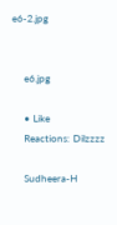e6-2.jpg


    e6.jpg

    • Like
    Reactions: Dilzzzz

    Sudheera-H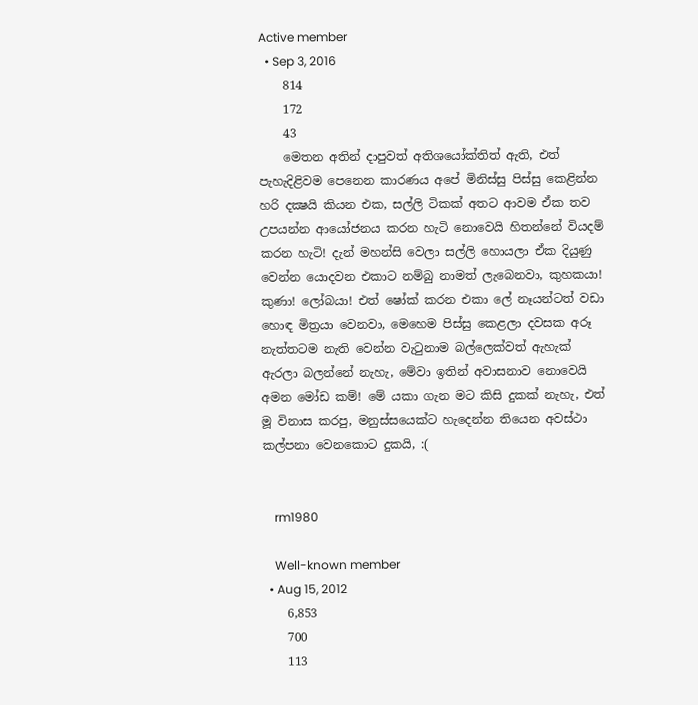Active member
  • Sep 3, 2016
    814
    172
    43
    මෙතන අතින් දාපුවත් අතිශයෝක්තිත් ඇති, එත් පැහැදිළිවම පෙනෙන කාරණය අපේ මිනිස්සු පිස්සු කෙළින්න හරි දක්‍ෂයි කියන එක, සල්ලි ටිකක් අතට ආවම ඒක තව උපයන්න ආයෝජනය කරන හැටි නොවෙයි හිතන්නේ වියදම් කරන හැටි! දැන් මහන්සි වෙලා සල්ලි හොයලා ඒක දියුණු වෙන්න යොදවන එකාට නම්බු නාමත් ලැබෙනවා, කුහකයා! කුණා! ලෝබයා! එත් ෂෝක් කරන එකා ලේ නෑයන්ටත් වඩා හොඳ මිත්‍රයා වෙනවා, මෙහෙම පිස්සු කෙළලා දවසක අරූ නැත්තටම නැති වෙන්න වැටුනාම බල්ලෙක්වත් ඇහැක් ඇරලා බලන්නේ නැහැ, මේවා ඉතින් අවාසනාව නොවෙයි අමන මෝඩ කම්! මේ යකා ගැන මට කිසි දුකක් නැහැ, එත් මූ විනාස කරපු, මනුස්සයෙක්ට හැදෙන්න තියෙන අවස්ථා කල්පනා වෙනකොට දුකයි, :(


    rm1980

    Well-known member
  • Aug 15, 2012
    6,853
    700
    113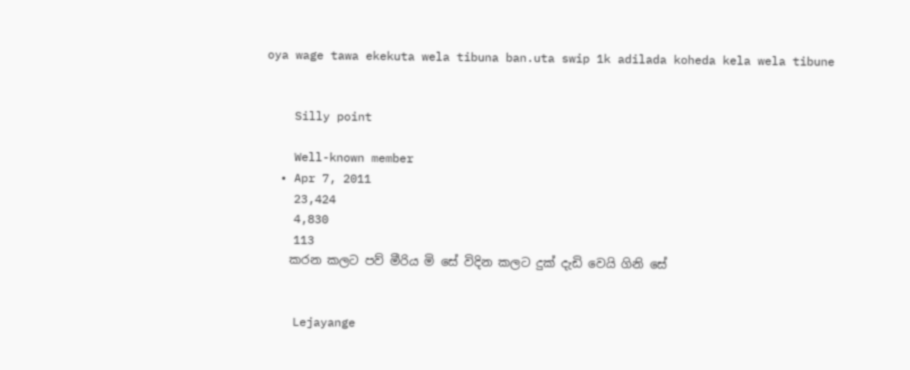oya wage tawa ekekuta wela tibuna ban.uta swip 1k adilada koheda kela wela tibune


    Silly point

    Well-known member
  • Apr 7, 2011
    23,424
    4,830
    113
    කරන කලට පව් මීරිය මි සේ විදින කලට දුක් දැඩි වෙයි ගිනි සේ


    Lejayange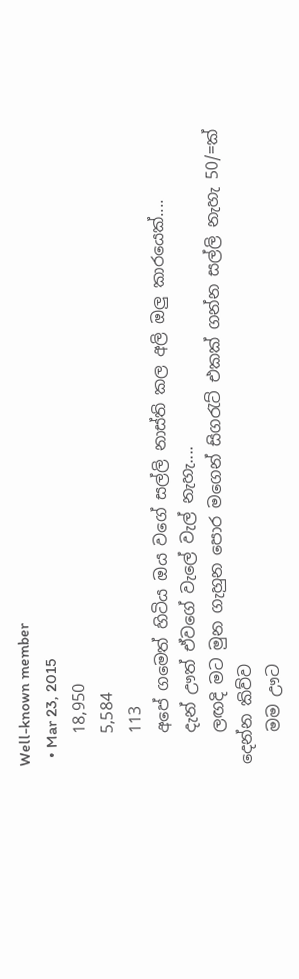Well-known member
  • Mar 23, 2015
    18,950
    5,584
    113
    අපේ ගමෙත් හිටිය ඔය වගේ සල්ලි නාස්ති කල අලි ඔලු කාරයෙක්....
    දැන් ඌත් ඒවගේ වැලේ වැල් නැහැ....
    ලඟදි මට මුන ගැහුන පොර මගෙන් සිගරැට් එකක් ගන්න සල්ලි නැහැ 50/=ක් දෙන්න කිව්ව
    මම ඌට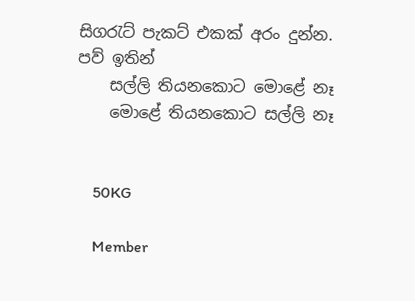සිගරැට් පැකට් එකක් අරං දුන්න. පව් ඉතින්
    සල්ලි තියනකොට මොළේ නෑ
    මොළේ තියනකොට සල්ලි නෑ


    50KG

    Member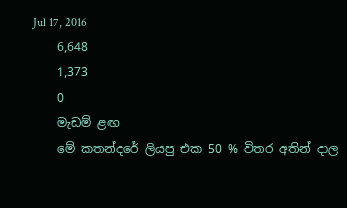Jul 17, 2016
    6,648
    1,373
    0
    මැඩම් ළඟ
    මේ කතන්දරේ ලියපු එක 50 % විතර අතින් දාල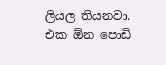ලියල තියනවා. එක ඕන පොඩි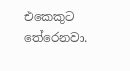එකෙකුට තේරෙනවා.